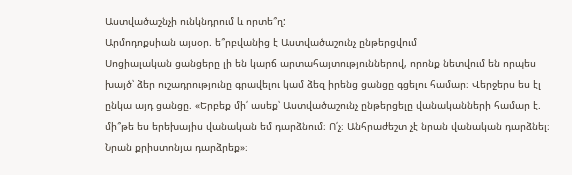Աստվածաշնչի ունկնդրում և որտե՞ղ:
Արմոդոքսիան այսօր. ե՞րբվանից է Աստվածաշունչ ընթերցվում
Սոցիալական ցանցերը լի են կարճ արտահայտություններով, որոնք նետվում են որպես խայծ՝ ձեր ուշադրությունը գրավելու կամ ձեզ իրենց ցանցը գցելու համար։ Վերջերս ես էլ ընկա այդ ցանցը. «Երբեք մի՛ ասեք՝ Աստվածաշունչ ընթերցելը վանականների համար է. մի՞թե ես երեխայիս վանական եմ դարձնում։ Ո՛չ։ Անհրաժեշտ չէ նրան վանական դարձնել։ Նրան քրիստոնյա դարձրեք»։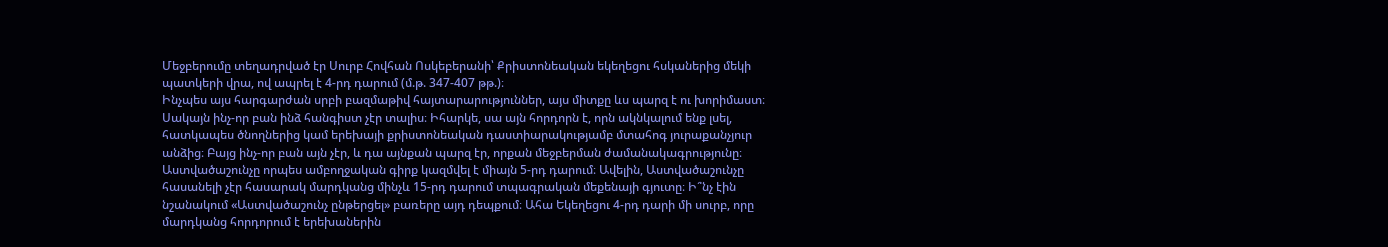Մեջբերումը տեղադրված էր Սուրբ Հովհան Ոսկեբերանի՝ Քրիստոնեական եկեղեցու հսկաներից մեկի պատկերի վրա, ով ապրել է 4-րդ դարում (մ.թ. 347-407 թթ.)։
Ինչպես այս հարգարժան սրբի բազմաթիվ հայտարարություններ, այս միտքը ևս պարզ է ու խորիմաստ։ Սակայն ինչ-որ բան ինձ հանգիստ չէր տալիս։ Իհարկե, սա այն հորդորն է, որն ակնկալում ենք լսել, հատկապես ծնողներից կամ երեխայի քրիստոնեական դաստիարակությամբ մտահոգ յուրաքանչյուր անձից։ Բայց ինչ-որ բան այն չէր, և դա այնքան պարզ էր, որքան մեջբերման ժամանակագրությունը։
Աստվածաշունչը որպես ամբողջական գիրք կազմվել է միայն 5-րդ դարում։ Ավելին, Աստվածաշունչը հասանելի չէր հասարակ մարդկանց մինչև 15-րդ դարում տպագրական մեքենայի գյուտը։ Ի՞նչ էին նշանակում «Աստվածաշունչ ընթերցել» բառերը այդ դեպքում։ Ահա Եկեղեցու 4-րդ դարի մի սուրբ, որը մարդկանց հորդորում է երեխաներին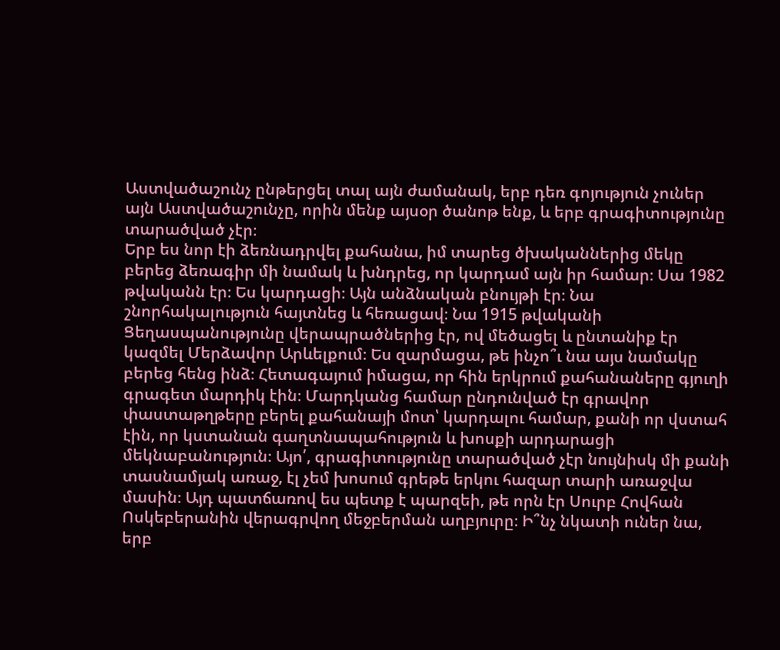Աստվածաշունչ ընթերցել տալ այն ժամանակ, երբ դեռ գոյություն չուներ այն Աստվածաշունչը, որին մենք այսօր ծանոթ ենք, և երբ գրագիտությունը տարածված չէր։
Երբ ես նոր էի ձեռնադրվել քահանա, իմ տարեց ծխականներից մեկը բերեց ձեռագիր մի նամակ և խնդրեց, որ կարդամ այն իր համար։ Սա 1982 թվականն էր։ Ես կարդացի։ Այն անձնական բնույթի էր։ Նա շնորհակալություն հայտնեց և հեռացավ։ Նա 1915 թվականի Ցեղասպանությունը վերապրածներից էր, ով մեծացել և ընտանիք էր կազմել Մերձավոր Արևելքում։ Ես զարմացա, թե ինչո՞ւ նա այս նամակը բերեց հենց ինձ։ Հետագայում իմացա, որ հին երկրում քահանաները գյուղի գրագետ մարդիկ էին։ Մարդկանց համար ընդունված էր գրավոր փաստաթղթերը բերել քահանայի մոտ՝ կարդալու համար, քանի որ վստահ էին, որ կստանան գաղտնապահություն և խոսքի արդարացի մեկնաբանություն։ Այո՛, գրագիտությունը տարածված չէր նույնիսկ մի քանի տասնամյակ առաջ, էլ չեմ խոսում գրեթե երկու հազար տարի առաջվա մասին։ Այդ պատճառով ես պետք է պարզեի, թե որն էր Սուրբ Հովհան Ոսկեբերանին վերագրվող մեջբերման աղբյուրը։ Ի՞նչ նկատի ուներ նա, երբ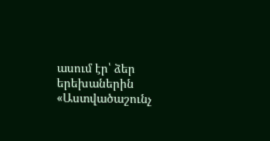ասում էր՝ ձեր երեխաներին «Աստվածաշունչ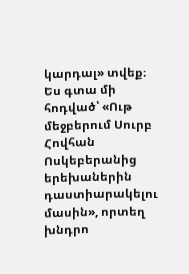կարդալ» տվեք։
Ես գտա մի հոդված՝ «Ութ մեջբերում Սուրբ Հովհան Ոսկեբերանից երեխաներին դաստիարակելու մասին», որտեղ խնդրո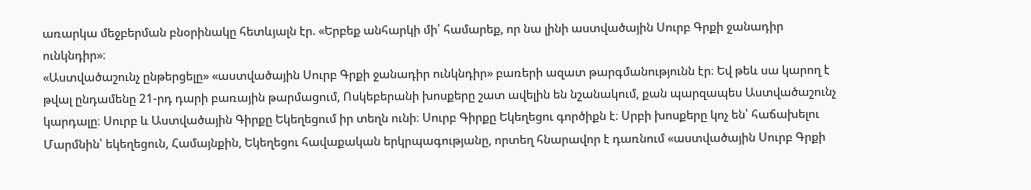առարկա մեջբերման բնօրինակը հետևյալն էր. «Երբեք անհարկի մի՛ համարեք, որ նա լինի աստվածային Սուրբ Գրքի ջանադիր ունկնդիր»։
«Աստվածաշունչ ընթերցելը» «աստվածային Սուրբ Գրքի ջանադիր ունկնդիր» բառերի ազատ թարգմանությունն էր։ Եվ թեև սա կարող է թվալ ընդամենը 21-րդ դարի բառային թարմացում, Ոսկեբերանի խոսքերը շատ ավելին են նշանակում, քան պարզապես Աստվածաշունչ կարդալը։ Սուրբ և Աստվածային Գիրքը Եկեղեցում իր տեղն ունի։ Սուրբ Գիրքը Եկեղեցու գործիքն է։ Սրբի խոսքերը կոչ են՝ հաճախելու Մարմնին՝ եկեղեցուն, Համայնքին, Եկեղեցու հավաքական երկրպագությանը, որտեղ հնարավոր է դառնում «աստվածային Սուրբ Գրքի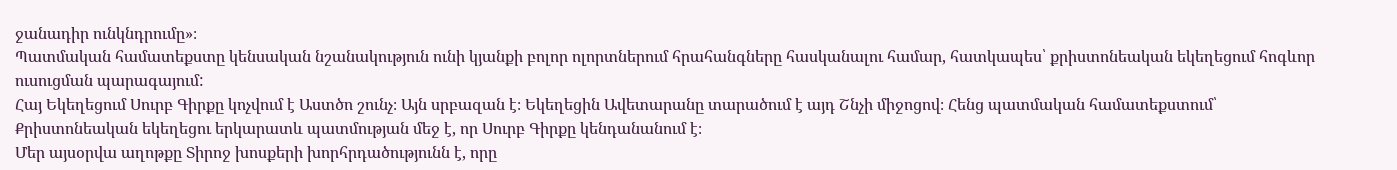ջանադիր ունկնդրումը»։
Պատմական համատեքստը կենսական նշանակություն ունի կյանքի բոլոր ոլորտներում հրահանգները հասկանալու համար, հատկապես՝ քրիստոնեական եկեղեցում հոգևոր ուսուցման պարագայում:
Հայ Եկեղեցում Սուրբ Գիրքը կոչվում է Աստծո շունչ։ Այն սրբազան է։ Եկեղեցին Ավետարանը տարածում է այդ Շնչի միջոցով։ Հենց պատմական համատեքստում՝ Քրիստոնեական եկեղեցու երկարատև պատմության մեջ է, որ Սուրբ Գիրքը կենդանանում է։
Մեր այսօրվա աղոթքը Տիրոջ խոսքերի խորհրդածությունն է, որը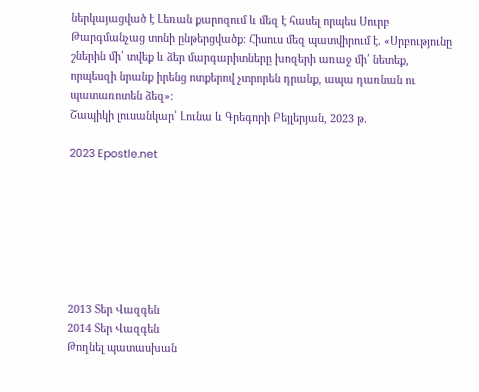ներկայացված է Լեռան քարոզում և մեզ է հասել որպես Սուրբ Թարգմանչաց տոնի ընթերցվածք։ Հիսուս մեզ պատվիրում է. «Սրբությունը շներին մի՛ տվեք և ձեր մարգարիտները խոզերի առաջ մի՛ նետեք, որպեսզի նրանք իրենց ոտքերով չտրորեն դրանք, ապա դառնան ու պատառոտեն ձեզ»։
Շապիկի լուսանկար՝ Լունա և Գրեգորի Բեյլերյան, 2023 թ.

2023 Epostle.net







2013 Տեր Վազգեն
2014 Տեր Վազգեն
Թողնել պատասխան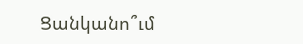Ցանկանո՞ւմ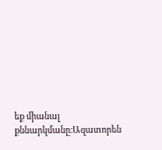եք միանալ քննարկմանը։Ազատորեն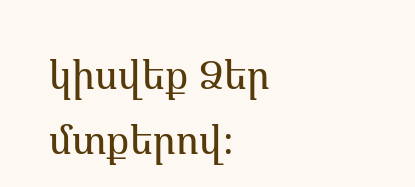կիսվեք Ձեր մտքերով։